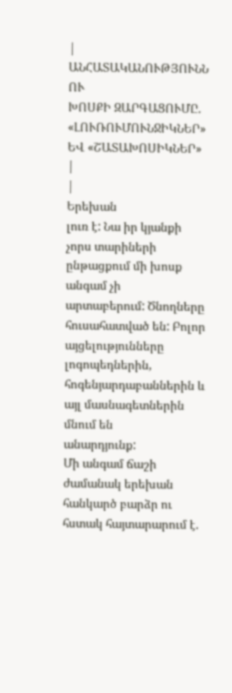|
ԱՆՀԱՏԱԿԱՆՈՒԹՅՈՒՆՆ ՈՒ
ԽՈՍՔԻ ԶԱՐԳԱՑՈՒՄԸ. «ԼՈՒՌՈՒՄՈՒՆՋԻԿՆԵՐ» ԵՎ «ՇԱՏԱԽՈՍԻԿՆԵՐ» |
|
Երեխան
լուռ է: Նա իր կյանքի չորս տարիների ընթացքում մի խոսք անգամ չի
արտաբերում: Ծնողները հուսահատված են: Բոլոր այցելությունները
լոգոպեդներին, հոգենյարդաբաններին և այլ մասնագետներին մնում են
անարդյունք:
Մի անգամ ճաշի ժամանակ երեխան հանկարծ բարձր ու հստակ հայտարարում է.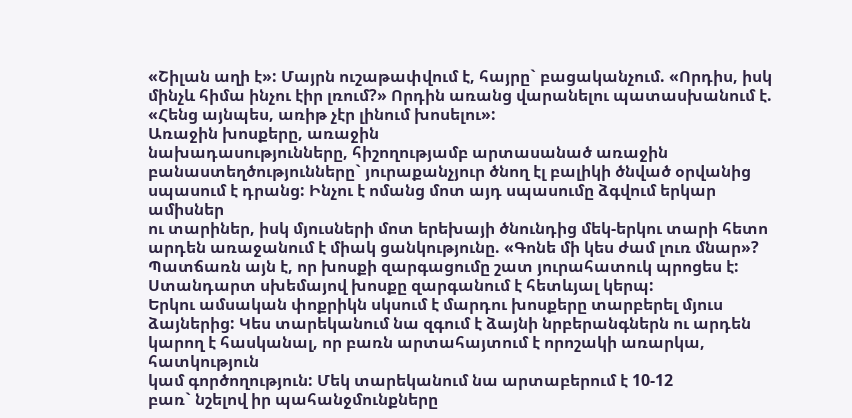«Շիլան աղի է»: Մայրն ուշաթափվում է, հայրը` բացականչում. «Որդիս, իսկ
մինչև հիմա ինչու էիր լռում?» Որդին առանց վարանելու պատասխանում է.
«Հենց այնպես, առիթ չէր լինում խոսելու»:
Առաջին խոսքերը, առաջին
նախադասությունները, հիշողությամբ արտասանած առաջին
բանաստեղծությունները` յուրաքանչյուր ծնող էլ բալիկի ծնված օրվանից
սպասում է դրանց: Ինչու է ոմանց մոտ այդ սպասումը ձգվում երկար ամիսներ
ու տարիներ, իսկ մյուսների մոտ երեխայի ծնունդից մեկ-երկու տարի հետո
արդեն առաջանում է միակ ցանկությունը. «Գոնե մի կես ժամ լուռ մնար»?
Պատճառն այն է, որ խոսքի զարգացումը շատ յուրահատուկ պրոցես է:
Ստանդարտ սխեմայով խոսքը զարգանում է հետևյալ կերպ:
Երկու ամսական փոքրիկն սկսում է մարդու խոսքերը տարբերել մյուս
ձայներից: Կես տարեկանում նա զգում է ձայնի նրբերանգներն ու արդեն
կարող է հասկանալ, որ բառն արտահայտում է որոշակի առարկա, հատկություն
կամ գործողություն: Մեկ տարեկանում նա արտաբերում է 10-12
բառ` նշելով իր պահանջմունքները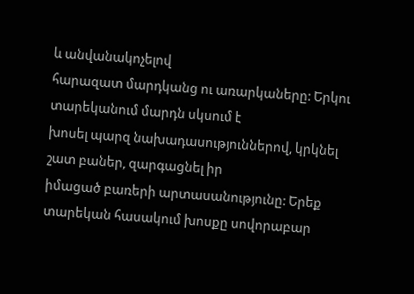և անվանակոչելով
հարազատ մարդկանց ու առարկաները: Երկու տարեկանում մարդն սկսում է
խոսել պարզ նախադասություններով, կրկնել շատ բաներ, զարգացնել իր
իմացած բառերի արտասանությունը: Երեք տարեկան հասակում խոսքը սովորաբար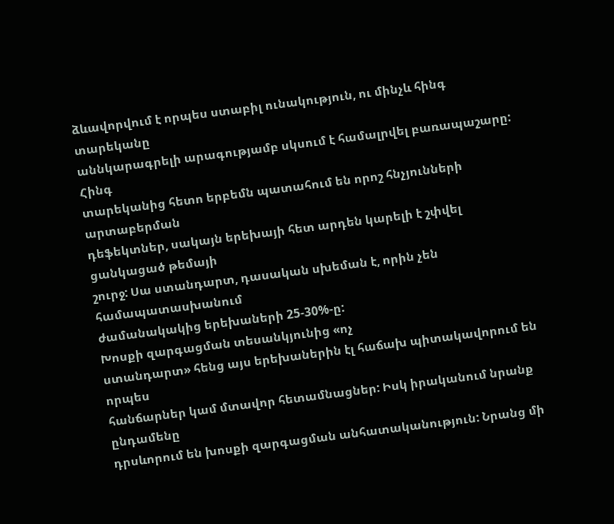ձևավորվում է որպես ստաբիլ ունակություն, ու մինչև հինգ տարեկանը
աննկարագրելի արագությամբ սկսում է համալրվել բառապաշարը: Հինգ
տարեկանից հետո երբեմն պատահում են որոշ հնչյունների արտաբերման
դեֆեկտներ, սակայն երեխայի հետ արդեն կարելի է շփվել ցանկացած թեմայի
շուրջ: Սա ստանդարտ, դասական սխեման է, որին չեն համապատասխանում
ժամանակակից երեխաների 25-30%-ը:
Խոսքի զարգացման տեսանկյունից «ոչ
ստանդարտ» հենց այս երեխաներին էլ հաճախ պիտակավորում են որպես
հանճարներ կամ մտավոր հետամնացներ: Իսկ իրականում նրանք ընդամենը
դրսևորում են խոսքի զարգացման անհատականություն: Նրանց մի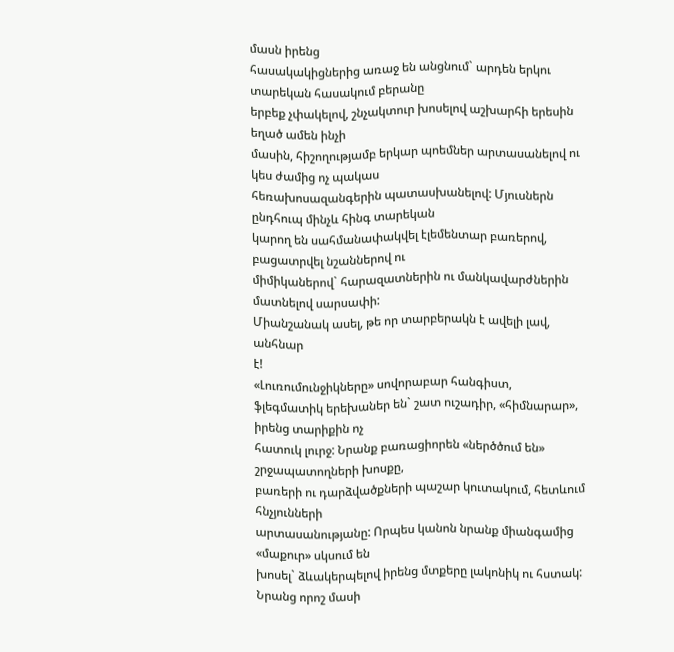մասն իրենց
հասակակիցներից առաջ են անցնում` արդեն երկու տարեկան հասակում բերանը
երբեք չփակելով, շնչակտուր խոսելով աշխարհի երեսին եղած ամեն ինչի
մասին, հիշողությամբ երկար պոեմներ արտասանելով ու կես ժամից ոչ պակաս
հեռախոսազանգերին պատասխանելով: Մյուսներն ընդհուպ մինչև հինգ տարեկան
կարող են սահմանափակվել էլեմենտար բառերով, բացատրվել նշաններով ու
միմիկաներով` հարազատներին ու մանկավարժներին մատնելով սարսափի:
Միանշանակ ասել, թե որ տարբերակն է ավելի լավ, անհնար
է!
«Լուռումունջիկները» սովորաբար հանգիստ,
ֆլեգմատիկ երեխաներ են` շատ ուշադիր, «հիմնարար», իրենց տարիքին ոչ
հատուկ լուրջ: Նրանք բառացիորեն «ներծծում են» շրջապատողների խոսքը,
բառերի ու դարձվածքների պաշար կուտակում, հետևում հնչյունների
արտասանությանը: Որպես կանոն նրանք միանգամից «մաքուր» սկսում են
խոսել` ձևակերպելով իրենց մտքերը լակոնիկ ու հստակ: Նրանց որոշ մասի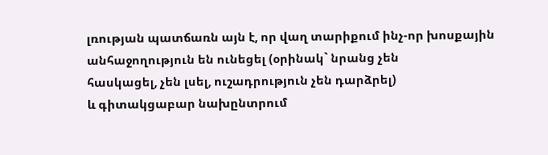լռության պատճառն այն է, որ վաղ տարիքում ինչ-որ խոսքային
անհաջողություն են ունեցել (օրինակ` նրանց չեն
հասկացել, չեն լսել, ուշադրություն չեն դարձրել)
և գիտակցաբար նախընտրում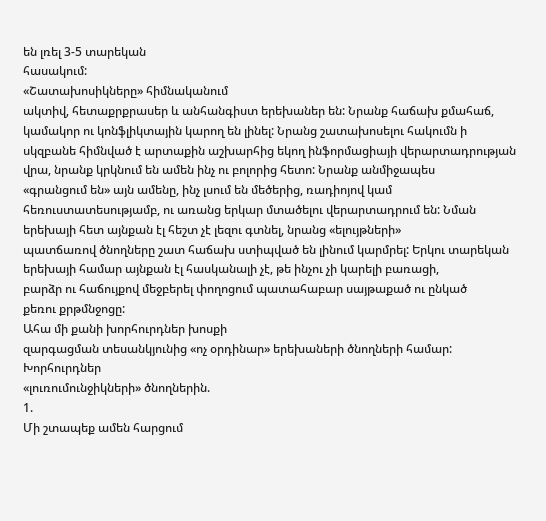են լռել 3-5 տարեկան
հասակում:
«Շատախոսիկները» հիմնականում
ակտիվ, հետաքրքրասեր և անհանգիստ երեխաներ են: Նրանք հաճախ քմահաճ,
կամակոր ու կոնֆլիկտային կարող են լինել: Նրանց շատախոսելու հակումն ի
սկզբանե հիմնված է արտաքին աշխարհից եկող ինֆորմացիայի վերարտադրության
վրա, նրանք կրկնում են ամեն ինչ ու բոլորից հետո: Նրանք անմիջապես
«գրանցում են» այն ամենը, ինչ լսում են մեծերից, ռադիոյով կամ
հեռուստատեսությամբ, ու առանց երկար մտածելու վերարտադրում են: Նման
երեխայի հետ այնքան էլ հեշտ չէ լեզու գտնել, նրանց «ելույթների»
պատճառով ծնողները շատ հաճախ ստիպված են լինում կարմրել: Երկու տարեկան
երեխայի համար այնքան էլ հասկանալի չէ, թե ինչու չի կարելի բառացի,
բարձր ու հաճույքով մեջբերել փողոցում պատահաբար սայթաքած ու ընկած
քեռու քրթմնջոցը:
Ահա մի քանի խորհուրդներ խոսքի
զարգացման տեսանկյունից «ոչ օրդինար» երեխաների ծնողների համար:
Խորհուրդներ
«լուռումունջիկների» ծնողներին.
1.
Մի շտապեք ամեն հարցում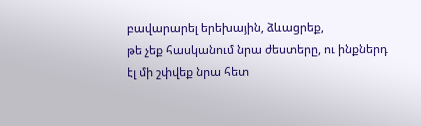բավարարել երեխային, ձևացրեք,
թե չեք հասկանում նրա ժեստերը, ու ինքներդ էլ մի շփվեք նրա հետ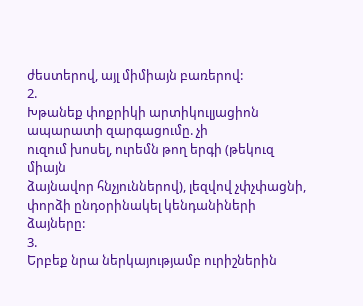ժեստերով, այլ միմիայն բառերով:
2.
Խթանեք փոքրիկի արտիկուլյացիոն ապարատի զարգացումը. չի
ուզում խոսել, ուրեմն թող երգի (թեկուզ միայն
ձայնավոր հնչյուններով), լեզվով չփչփացնի,
փորձի ընդօրինակել կենդանիների ձայները:
3.
Երբեք նրա ներկայությամբ ուրիշներին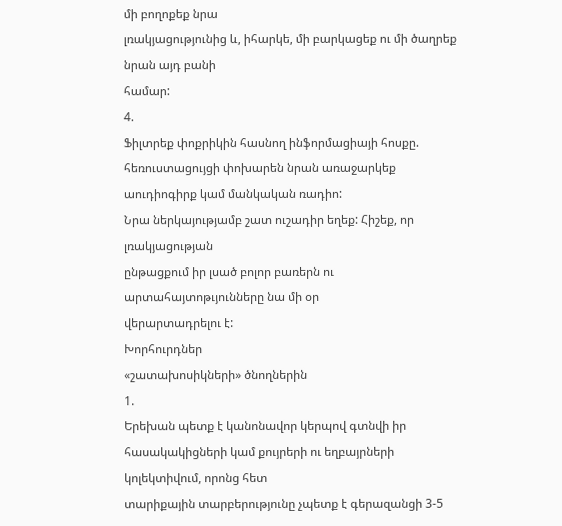մի բողոքեք նրա
լռակյացությունից և, իհարկե, մի բարկացեք ու մի ծաղրեք նրան այդ բանի
համար:
4.
Ֆիլտրեք փոքրիկին հասնող ինֆորմացիայի հոսքը.
հեռուստացույցի փոխարեն նրան առաջարկեք աուդիոգիրք կամ մանկական ռադիո:
Նրա ներկայությամբ շատ ուշադիր եղեք: Հիշեք, որ լռակյացության
ընթացքում իր լսած բոլոր բառերն ու արտահայտոթւյունները նա մի օր
վերարտադրելու է:
Խորհուրդներ
«շատախոսիկների» ծնողներին
1.
Երեխան պետք է կանոնավոր կերպով գտնվի իր
հասակակիցների կամ քույրերի ու եղբայրների կոլեկտիվում, որոնց հետ
տարիքային տարբերությունը չպետք է գերազանցի 3-5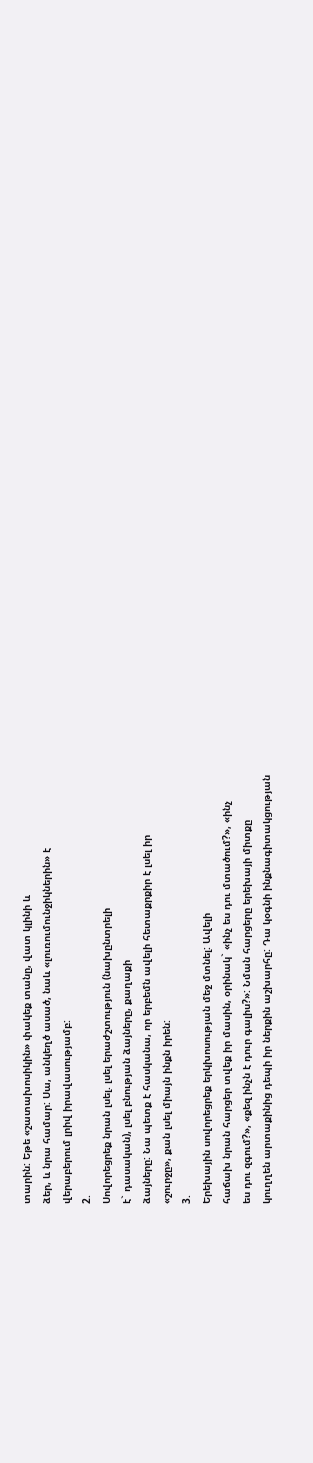տարին: Եթե «շատախոսիկին» փակեք տանը, վատ կլինի և
ձեր, և նրա համար: Սա, անկեղծ ասած, նաև «լուռումունջիկներին» է
վերաբերում լրիվ իրավասությամբ:
2.
Սովորեցրեք նրան լսել. լսել երաժշտություն (նախընտրելի
է` դասական), լսել բնության ձայները, քաղաքի
ձայները: Նա պետք է հասկանա, որ երբեմն ավելի հետաքրքիր է լսել իր
«շուրջը», քան լսել միայն ինքն իրեն:
3.
Երեխային սովորեցրեք երկխոսության մեջ մտնել: Ավելի
հաճախ նրան հարցեր տվեք իր մասին, օրինակ` «ինչ ես դու մտածում?», «ինչ
ես դու զգում?», «քեզ ինչն է դուր գալիս?»: Նման հարցերը երեխայի միտքը
կուղղեն արտաքինից դեպի իր ներքին աշխարհը: Դա կօգնի ինքնագիտակցության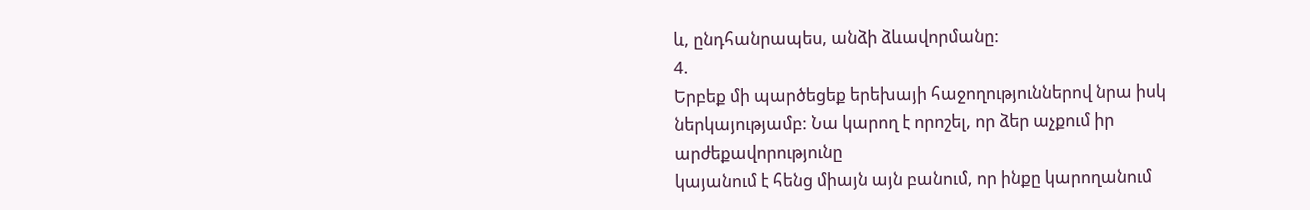և, ընդհանրապես, անձի ձևավորմանը:
4.
Երբեք մի պարծեցեք երեխայի հաջողություններով նրա իսկ
ներկայությամբ: Նա կարող է որոշել, որ ձեր աչքում իր արժեքավորությունը
կայանում է հենց միայն այն բանում, որ ինքը կարողանում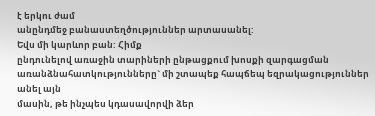է երկու ժամ
անընդմեջ բանաստեղծություններ արտասանել:
Եվս մի կարևոր բան: Հիմք
ընդունելով առաջին տարիների ընթացքում խոսքի զարգացման
առանձնահատկությունները` մի շտապեք հապճեպ եզրակացություններ անել այն
մասին, թե ինչպես կդասավորվի ձեր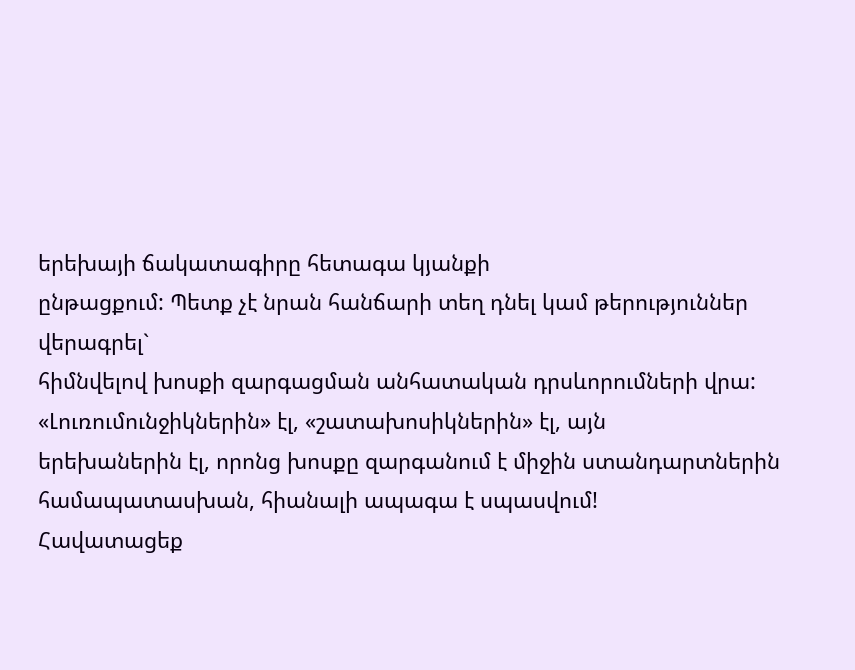երեխայի ճակատագիրը հետագա կյանքի
ընթացքում: Պետք չէ նրան հանճարի տեղ դնել կամ թերություններ վերագրել`
հիմնվելով խոսքի զարգացման անհատական դրսևորումների վրա:
«Լուռումունջիկներին» էլ, «շատախոսիկներին» էլ, այն
երեխաներին էլ, որոնց խոսքը զարգանում է միջին ստանդարտներին
համապատասխան, հիանալի ապագա է սպասվում!
Հավատացեք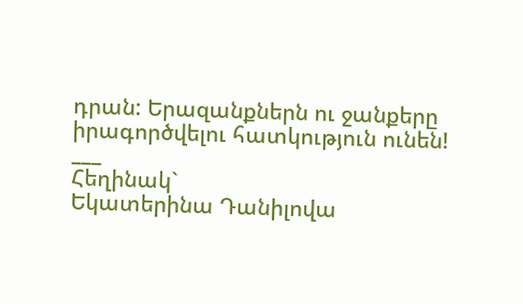դրան: Երազանքներն ու ջանքերը
իրագործվելու հատկություն ունեն!
___
Հեղինակ`
Եկատերինա Դանիլովա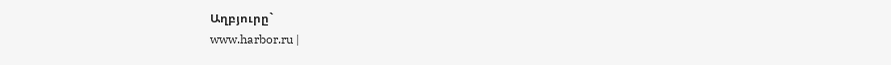Աղբյուրը`
www.harbor.ru |